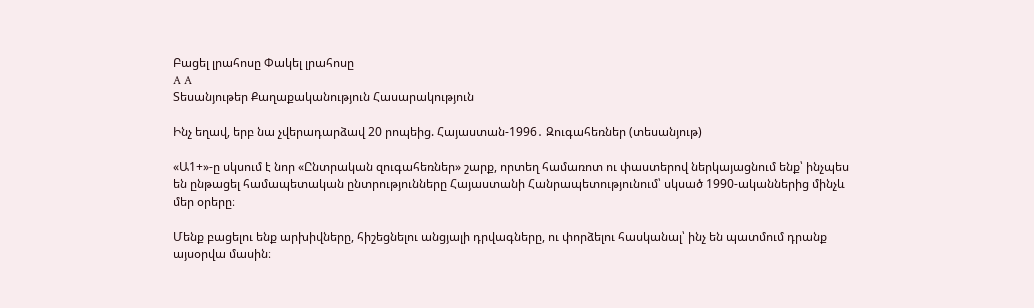Բացել լրահոսը Փակել լրահոսը
A A
Տեսանյութեր Քաղաքականություն Հասարակություն

Ինչ եղավ, երբ նա չվերադարձավ 20 րոպեից. Հայաստան-1996․ Զուգահեռներ (տեսանյութ)

«Ա1+»-ը սկսում է նոր «Ընտրական զուգահեռներ» շարք, որտեղ համառոտ ու փաստերով ներկայացնում ենք՝ ինչպես են ընթացել համապետական ընտրությունները Հայաստանի Հանրապետությունում՝ սկսած 1990-ականներից մինչև մեր օրերը։

Մենք բացելու ենք արխիվները, հիշեցնելու անցյալի դրվագները, ու փորձելու հասկանալ՝ ինչ են պատմում դրանք այսօրվա մասին։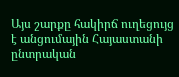Այս շարքը հակիրճ ուղեցույց է անցումային Հայաստանի ընտրական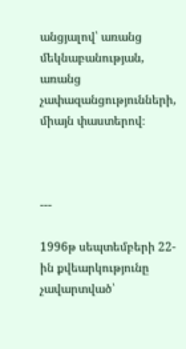անցյալով՝ առանց մեկնաբանության, առանց չափազանցությունների, միայն փաստերով։



---

1996թ սեպտեմբերի 22-ին քվեարկությունը չավարտված՝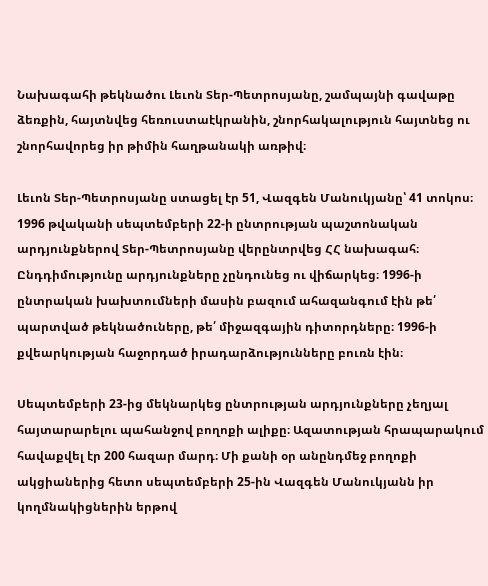Նախագահի թեկնածու Լեւոն Տեր-Պետրոսյանը, շամպայնի գավաթը ձեռքին, հայտնվեց հեռուստաէկրանին, շնորհակալություն հայտնեց ու շնորհավորեց իր թիմին հաղթանակի առթիվ։

Լեւոն Տեր-Պետրոսյանը ստացել էր 51, Վազգեն Մանուկյանը՝ 41 տոկոս։ 1996 թվականի սեպտեմբերի 22-ի ընտրության պաշտոնական արդյունքներով Տեր-Պետրոսյանը վերընտրվեց ՀՀ նախագահ։ Ընդդիմությունը արդյունքները չընդունեց ու վիճարկեց։ 1996-ի ընտրական խախտումների մասին բազում ահազանգում էին թե՛ պարտված թեկնածուները, թե՛ միջազգային դիտորդները։ 1996-ի քվեարկության հաջորդած իրադարձությունները բուռն էին։

Սեպտեմբերի 23-ից մեկնարկեց ընտրության արդյունքները չեղյալ հայտարարելու պահանջով բողոքի ալիքը։ Ազատության հրապարակում հավաքվել էր 200 հազար մարդ։ Մի քանի օր անընդմեջ բողոքի ակցիաներից հետո սեպտեմբերի 25-ին Վազգեն Մանուկյանն իր կողմնակիցներին երթով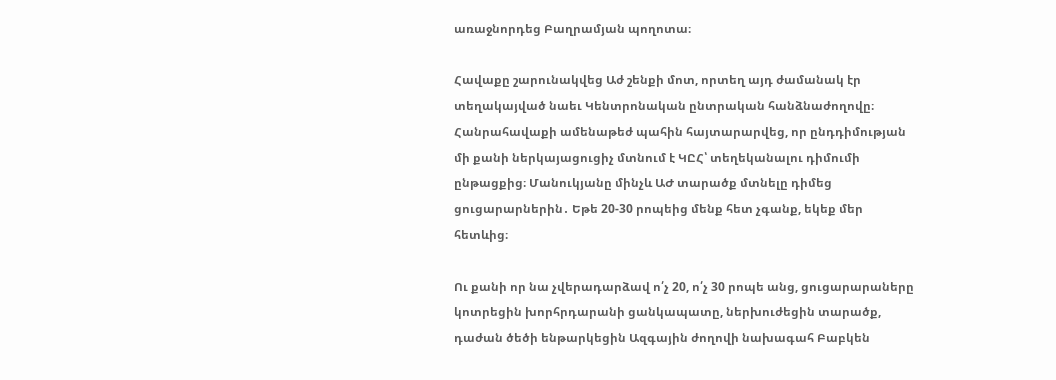առաջնորդեց Բաղրամյան պողոտա։

Հավաքը շարունակվեց Աժ շենքի մոտ, որտեղ այդ ժամանակ էր տեղակայված նաեւ Կենտրոնական ընտրական հանձնաժողովը։ Հանրահավաքի ամենաթեժ պահին հայտարարվեց, որ ընդդիմության մի քանի ներկայացուցիչ մտնում է ԿԸՀ՝ տեղեկանալու դիմումի ընթացքից։ Մանուկյանը մինչև ԱԺ տարածք մտնելը դիմեց ցուցարարներին․ Եթե 20-30 րոպեից մենք հետ չգանք, եկեք մեր հետևից։

Ու քանի որ նա չվերադարձավ ո՛չ 20, ո՛չ 30 րոպե անց, ցուցարարաները կոտրեցին խորհրդարանի ցանկապատը, ներխուժեցին տարածք, դաժան ծեծի ենթարկեցին Ազգային ժողովի նախագահ Բաբկեն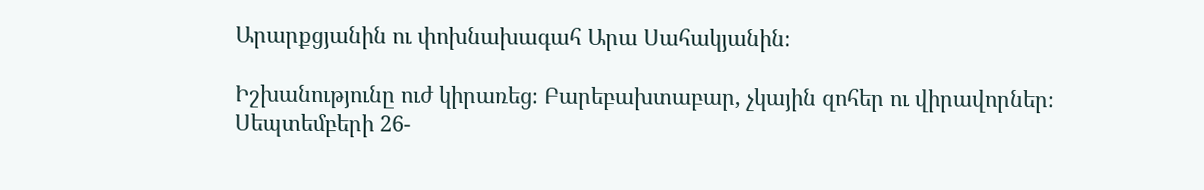Արարքցյանին ու փոխնախագահ Արա Սահակյանին։

Իշխանությունը ուժ կիրառեց։ Բարեբախտաբար, չկային զոհեր ու վիրավորներ։ Սեպտեմբերի 26-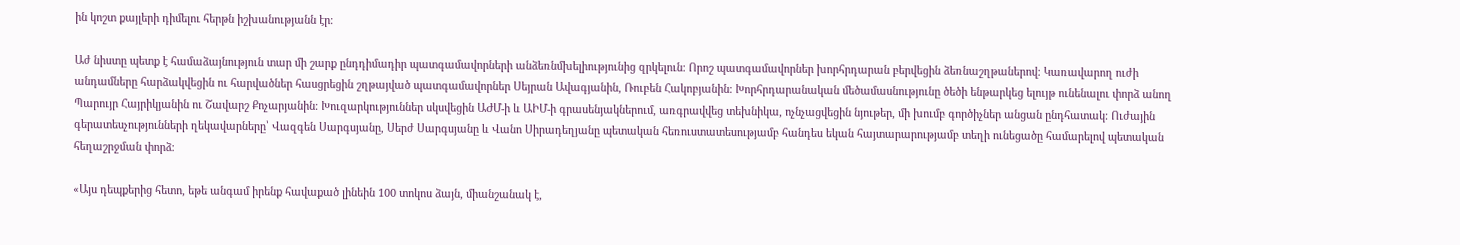ին կոշտ քայլերի դիմելու հերթն իշխանությանն էր։

Աժ նիստը պետք է համաձայնություն տար մի շարք ընդդիմադիր պատգամավորների անձեռնմխելիությունից զրկելուն։ Որոշ պատգամավորներ խորհրդարան բերվեցին ձեռնաշղթաներով։ Կառավարող ուժի անդամները հարձակվեցին ու հարվածներ հասցրեցին շղթայված պատգամավորներ Սեյրան Ավագյանին, Ռուբեն Հակոբյանին։ Խորհրդարանական մեծամասնությունը ծեծի ենթարկեց ելույթ ունենալու փորձ անող Պարույր Հայրիկյանին ու Շավարշ Քոչարյանին։ Խուզարկություններ սկսվեցին ԱԺՄ-ի և ԱԻՄ-ի գրասենյակներում, առգրավվեց տեխնիկա, ոչնչացվեցին նյութեր, մի խումբ գործիչներ անցան ընդհատակ։ Ուժային գերատեսչությունների ղեկավարները՝ Վազգեն Սարգսյանը, Սերժ Սարգսյանը և Վանո Սիրադեղյանը պետական հեռուստատեսությամբ հանդես եկան հայտարարությամբ տեղի ունեցածը համարելով պետական հեղաշրջման փորձ։

«Այս դեպքերից հետո, եթե անգամ իրենք հավաքած լինեին 100 տոկոս ձայն, միանշանակ է,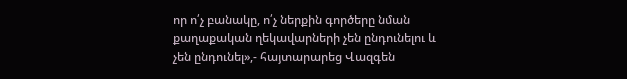որ ո՛չ բանակը, ո՛չ ներքին գործերը նման քաղաքական ղեկավարների չեն ընդունելու և չեն ընդունել»,- հայտարարեց Վազգեն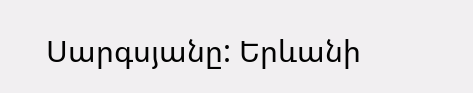Սարգսյանը: Երևանի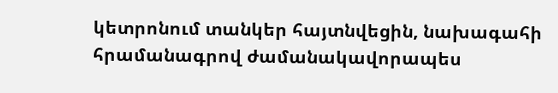կետրոնում տանկեր հայտնվեցին, նախագահի հրամանագրով ժամանակավորապես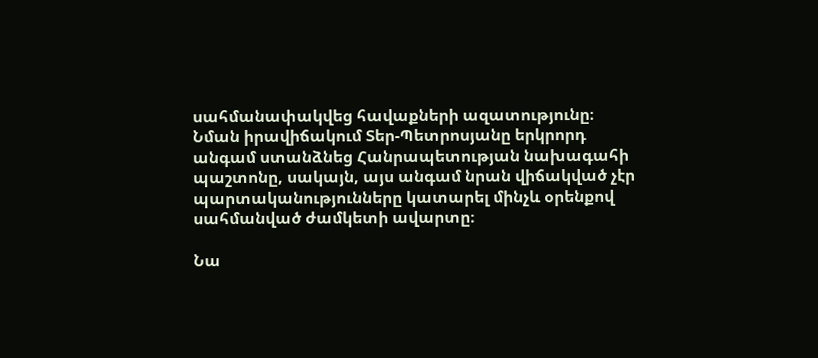սահմանափակվեց հավաքների ազատությունը։ Նման իրավիճակում Տեր-Պետրոսյանը երկրորդ անգամ ստանձնեց Հանրապետության նախագահի պաշտոնը, սակայն, այս անգամ նրան վիճակված չէր պարտականությունները կատարել մինչև օրենքով սահմանված ժամկետի ավարտը։

Նա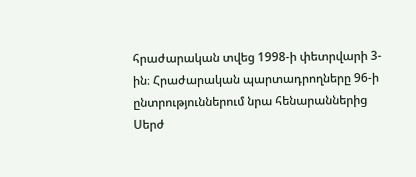հրաժարական տվեց 1998-ի փետրվարի 3-ին։ Հրաժարական պարտադրողները 96-ի ընտրություններում նրա հենարաններից Սերժ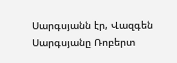Սարգսյանն էր, Վազգեն Սարգսյանը Ռոբերտ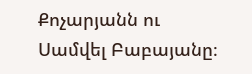Քոչարյանն ու Սամվել Բաբայանը։